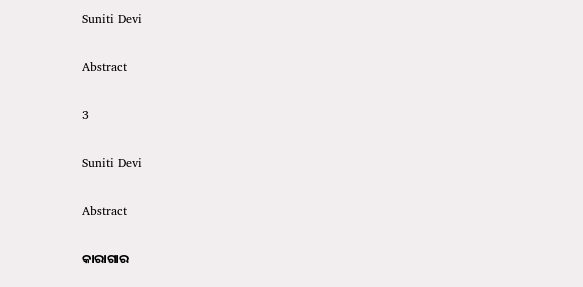Suniti Devi

Abstract

3

Suniti Devi

Abstract

କାରାଗାର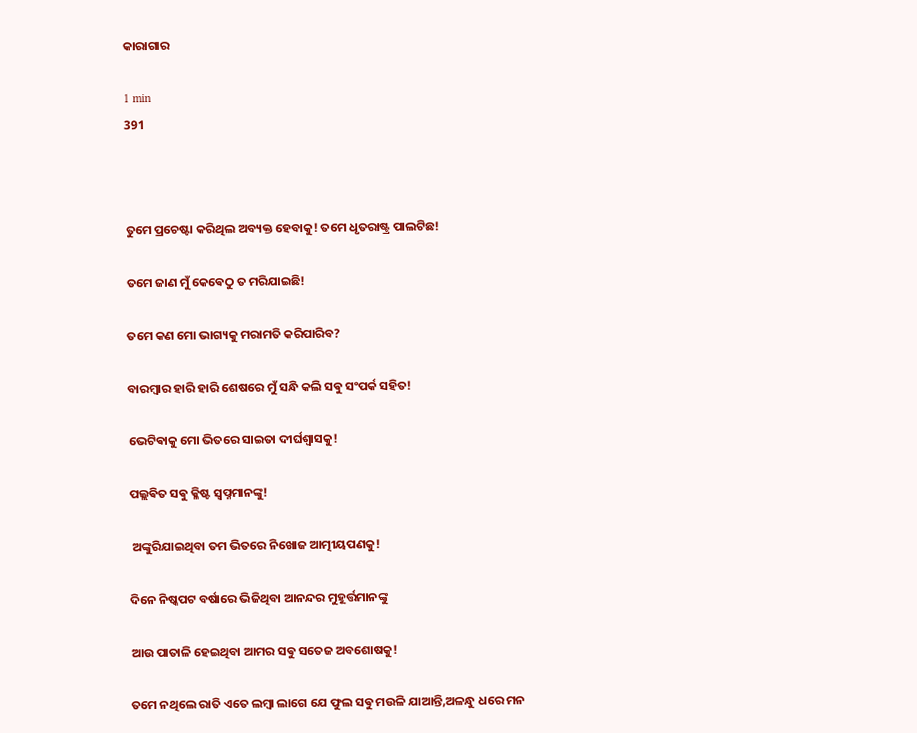କାରାଗାର

1 min
391



ତୁମେ ପ୍ରଚେଷ୍ଟା କରିଥିଲ ଅବ୍ୟକ୍ତ ହେବାକୁ! ତମେ ଧୃତରାଷ୍ଟ୍ର ପାଲଟିଛ!

ତମେ ଜାଣ ମୁଁ କେଵେଠୁ ତ ମରିଯାଇଛି!

ତମେ କଣ ମୋ ଭାଗ୍ୟକୁ ମରାମତି କରିପାରିବ?

ବାରମ୍ଵାର ହାରି ହାରି ଶେଷରେ ମୁଁ ସନ୍ଧି କଲି ସଵୁ ସଂପର୍କ ସହିତ!

ଭେଟିଵାକୁ ମୋ ଭିତରେ ସାଇତା ଦୀର୍ଘଶ୍ବାସକୁ!

ପଲ୍ଲଵିତ ସଵୁ କ୍ଳିଷ୍ଟ ସ୍ବପ୍ନମାନଙ୍କୁ!

 ଅଙ୍କୁରିଯାଇଥିବା ତମ ଭିତରେ ନିଖୋଜ ଆତ୍ମୀୟପଣକୁ!

ଦିନେ ନିଷ୍କପଟ ବର୍ଷାରେ ଭିଜିଥିବା ଆନନ୍ଦର ମୁହୂର୍ତ୍ତମାନଙ୍କୁ

ଆଉ ପାତାଳି ହେଇଥିବା ଆମର ସଵୁ ସତେଜ ଅବଶୋଷକୁ!

ତମେ ନଥିଲେ ରାତି ଏତେ ଲମ୍ବା ଲାଗେ ଯେ ଫୁଲ ସଵୁ ମଉଳି ଯାଆନ୍ତି,ଅଳନ୍ଧୁ ଧରେ ମନ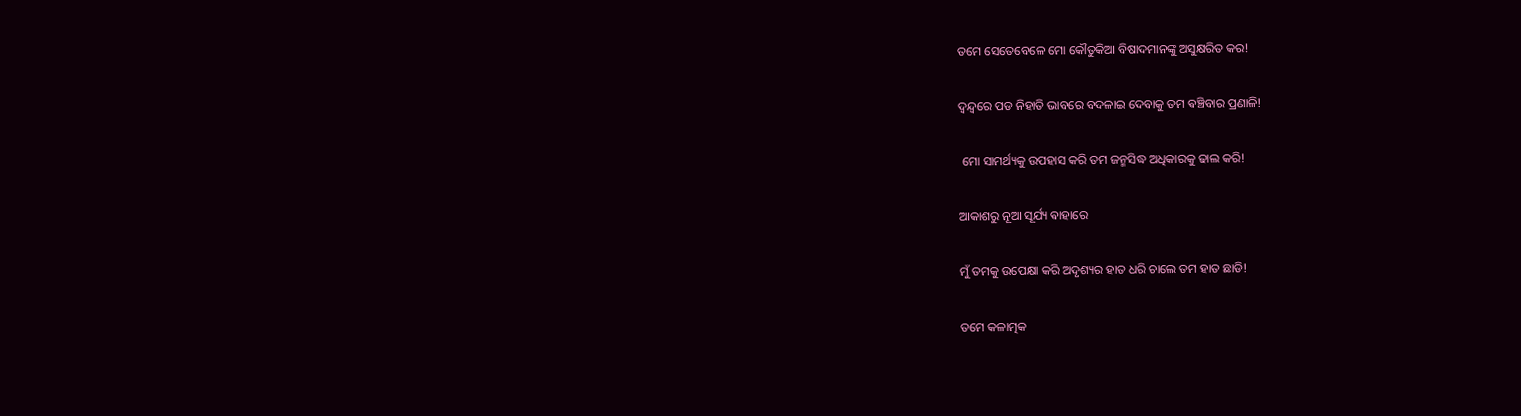ତମେ ସେତେବେଳେ ମୋ କୌତୁକିଆ ବିଷାଦମାନଙ୍କୁ ଅସୁକ୍ଷରିତ କର!

ଦ୍ଵନ୍ଦ୍ଵରେ ପଡ ନିହାତି ଭାବରେ ବଦଳାଇ ଦେବାକୁ ତମ ଵଞ୍ଚିବାର ପ୍ରଣାଳି!

 ମୋ ସାମର୍ଥ୍ୟକୁ ଉପହାସ କରି ତମ ଜନ୍ମସିଦ୍ଧ ଅଧିକାରକୁ ଢାଲ କରି!

ଆକାଶରୁ ନୂଆ ସୂର୍ଯ୍ୟ ଵାହାରେ

ମୁଁ ତମକୁ ଉପେକ୍ଷା କରି ଅଦୃଶ୍ୟର ହାତ ଧରି ଚାଲେ ତମ ହାତ ଛାଡି!

ତମେ କଳାତ୍ମକ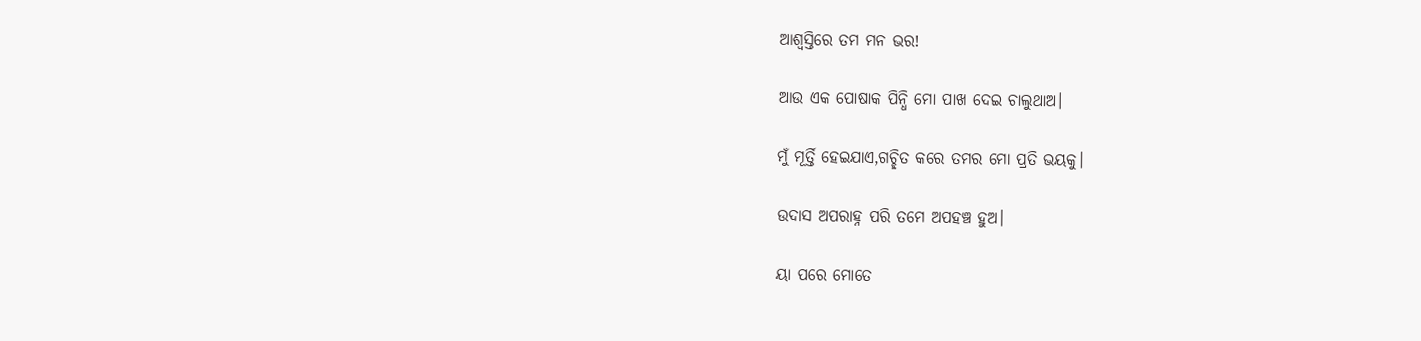ଆଶ୍ବସ୍ତିରେ ତମ ମନ ଭର!

ଆଉ ଏକ ପୋଷାକ ପିନ୍ଧି ମୋ ପାଖ ଦେଇ ଚାଲୁଥାଅ।

ମୁଁ ମୂର୍ତ୍ତି ହେଇଯାଏ,ଗଚ୍ଛିତ କରେ ତମର ମୋ ପ୍ରତି ଭୟକୁ।

ଉଦାସ ଅପରାହ୍ନ ପରି ତମେ ଅପହଞ୍ଚ ହୁଅ।

ୟା ପରେ ମୋତେ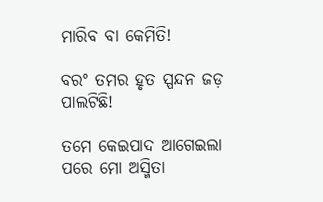ମାରିବ ବା କେମିତି!

ବରଂ ତମର ହୃତ ସ୍ପନ୍ଦନ ଜଡ଼ ପାଲଟିଛି!

ତମେ କେଇପାଦ ଆଗେଇଲା ପରେ ମୋ ଅସ୍ମିତା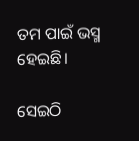ତମ ପାଇଁ ଭସ୍ମ ହେଇଛି।

ସେଇଠି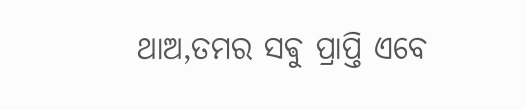ଥାଅ,ତମର ସଵୁ ପ୍ରାପ୍ତି ଏବେ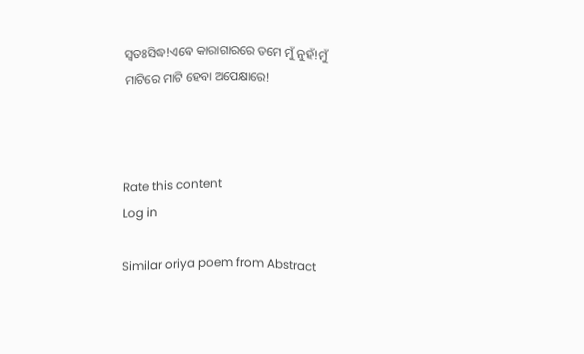ସ୍ଵତଃସିଦ୍ଧ!ଏଵେ କାରାଗାରରେ ତମେ ମୁଁ ନୁହଁ!ମୁଁ ମାଟିରେ ମାଟି ହେବା ଅପେକ୍ଷାରେ!



Rate this content
Log in

Similar oriya poem from Abstract